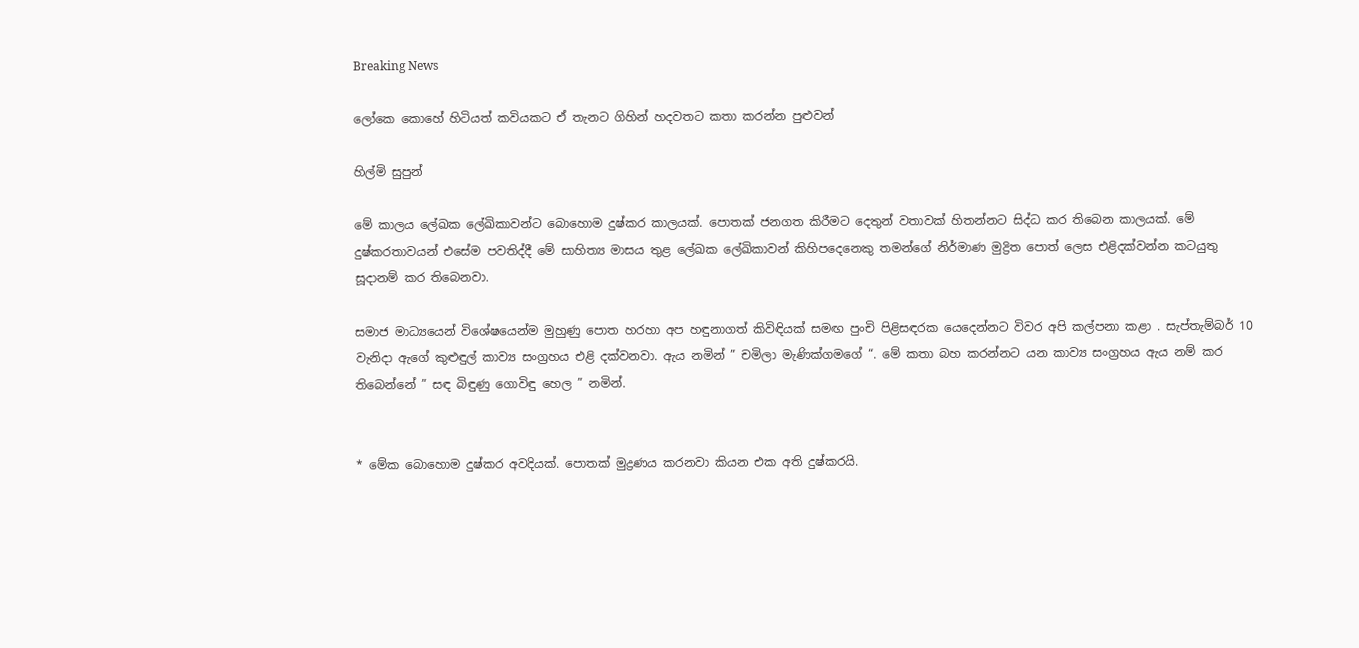Breaking News

ලෝකෙ කොහේ හිටියත් කවියකට ඒ තැනට ගිහින් හදවතට කතා කරන්න පුළුවන්

හිල්මි සුපුන්

මේ කාලය ලේඛක ලේඛිකාවන්ට බොහොම දුෂ්කර කාලයක්. පොතක් ජනගත කිරීමට දෙතුන් වතාවක් හිතන්නට සිද්ධ කර තිබෙන කාලයක්. මේ දුෂ්කරතාවයන් එසේම පවතිද්දී මේ සාහිත්‍ය මාසය තුළ ලේඛක ලේඛිකාවන් කිහිපදෙනෙකු තමන්ගේ නිර්මාණ මුද්‍රිත පොත් ලෙස එළිදක්වන්න කටයුතු සූදානම් කර තිබෙනවා.

සමාජ මාධ්‍යයෙන් විශේෂයෙන්ම මුහුණු පොත හරහා අප හඳුනාගත් කිවිඳියක් සමඟ පුංචි පිළිසඳරක යෙදෙන්නට විවර අපි කල්පනා කළා . සැප්තැම්බර් 10 වැනිදා ඇගේ කුළුඳුල් කාව්‍ය සංග්‍රහය එළි දක්වනවා. ඇය නමින් ” චමිලා මැණික්ගමගේ “. මේ කතා බහ කරන්නට යන කාව්‍ය සංග්‍රහය ඇය නම් කර තිබෙන්නේ ” සඳ බිඳුණු ගොවිඳු හෙල ” නමින්.


* මේක බොහොම දුෂ්කර අවදියක්. පොතක් මුද්‍රණය කරනවා කියන එක අති දුෂ්කරයි.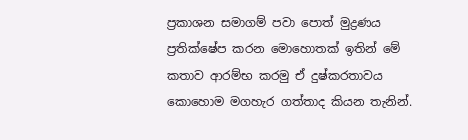ප්‍රකාශන සමාගම් පවා පොත් මුද්‍රණය ප්‍රතික්ෂේප කරන මොහොතක් ඉතින් මේ කතාව ආරම්භ කරමු ඒ දුෂ්කරතාවය කොහොම මගහැර ගත්තාද කියන තැනින්.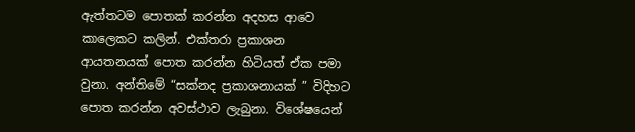ඇත්තටම පොතක් කරන්න අදහස ආවෙ කාලෙකට කලින්. එක්තරා ප්‍රකාශන ආයතනයක් පොත කරන්න හිටියත් ඒක පමා වුනා. අන්තිමේ “සක්නද ප්‍රකාශනායක් ” විදිහට පොත කරන්න අවස්ථාව ලැබුනා. විශේෂයෙන්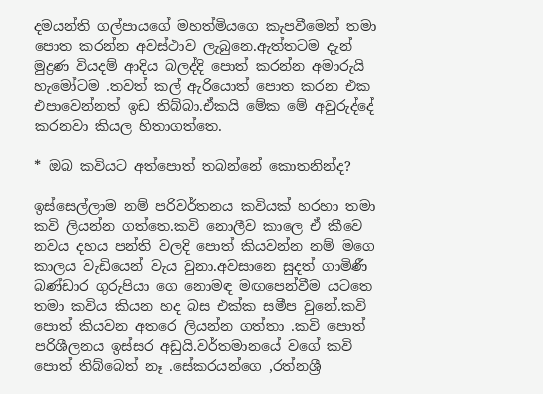දමයන්ති ගල්පායගේ මහත්මියගෙ කැපවීමෙන් තමා පොත කරන්න අවස්ථාව ලැබුනෙ.ඇත්තටම දැන් මුද්‍රණ වියදම් ආදිය බලද්දි පොත් කරන්න අමාරුයි හැමෝටම .තවත් කල් ඇරියොත් පොත කරන එක එපාවෙන්නත් ඉඩ තිබ්බා.ඒකයි මේක මේ අවුරුද්දේ කරනවා කියල හිතාගත්තෙ.

* ඔබ කවියට අත්පොත් තබන්නේ කොතනින්ද?

ඉස්සෙල්ලාම නම් පරිවර්තනය කවියක් හරහා තමා කවි ලියන්න ගත්තෙ.කවි නොලීව කාලෙ ඒ කීවෙ නවය දහය පන්ති වලදි පොත් කියවන්න නම් මගෙ කාලය වැඩියෙන් වැය වුනා.අවසානෙ සුදත් ගාමිණී බණ්ඩාර ගුරුපියා ගෙ නොමඳ මඟපෙන්වීම යටතෙ තමා කවිය කියන හද බස එක්ක සමීප වුනේ.කවි පොත් කියවන අතරෙ ලියන්න ගත්තා .කවි පොත් පරිශීලනය ඉස්සර අඩුයි.වර්තමානයේ වගේ කවි පොත් තිබ්බෙත් නෑ .සේකරයන්ගෙ ,රත්නශ්‍රී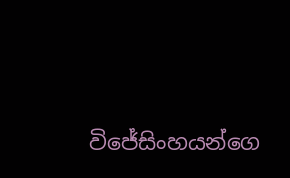විජේසිංහයන්ගෙ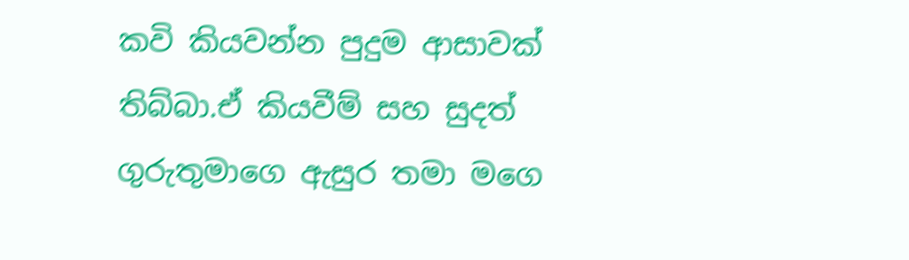කවි කියවන්න පුදුම ආසාවක් තිබ්බා.ඒ කියවීම් සහ සුදත් ගුරුතුමාගෙ ඇසුර තමා මගෙ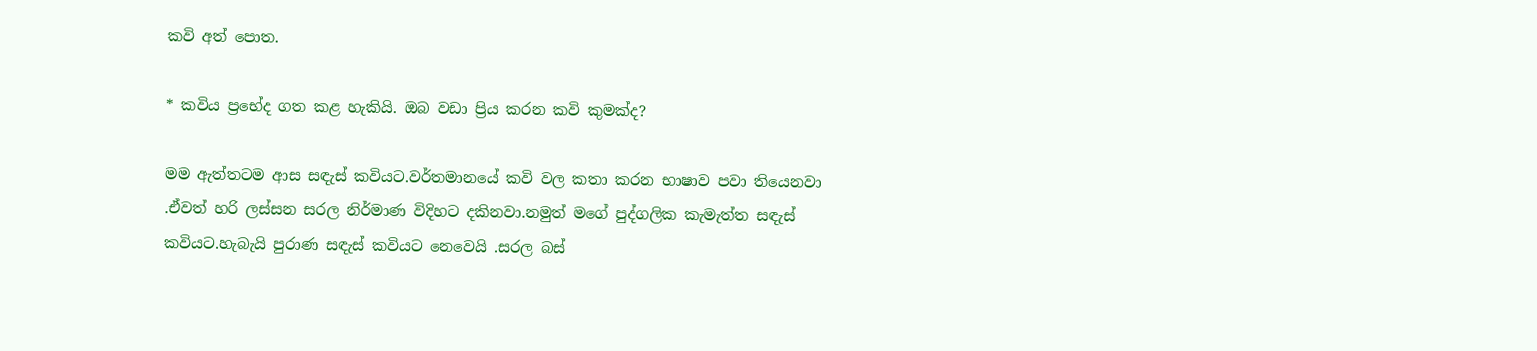කවි අත් පොත.

* කවිය ප්‍රභේද ගත කළ හැකියි. ඔබ වඩා ප්‍රිය කරන කවි කුමක්ද?

මම ඇත්තටම ආස සඳැස් කවියට.වර්තමානයේ කවි වල කතා කරන භාෂාව පවා තියෙනවා .ඒවත් හරි ලස්සන සරල නිර්මාණ විදිහට දකිනවා.නමුත් මගේ පුද්ගලික කැමැත්ත සඳැස් කවියට.හැබැයි පුරාණ සඳැස් කවියට නෙවෙයි .සරල බස්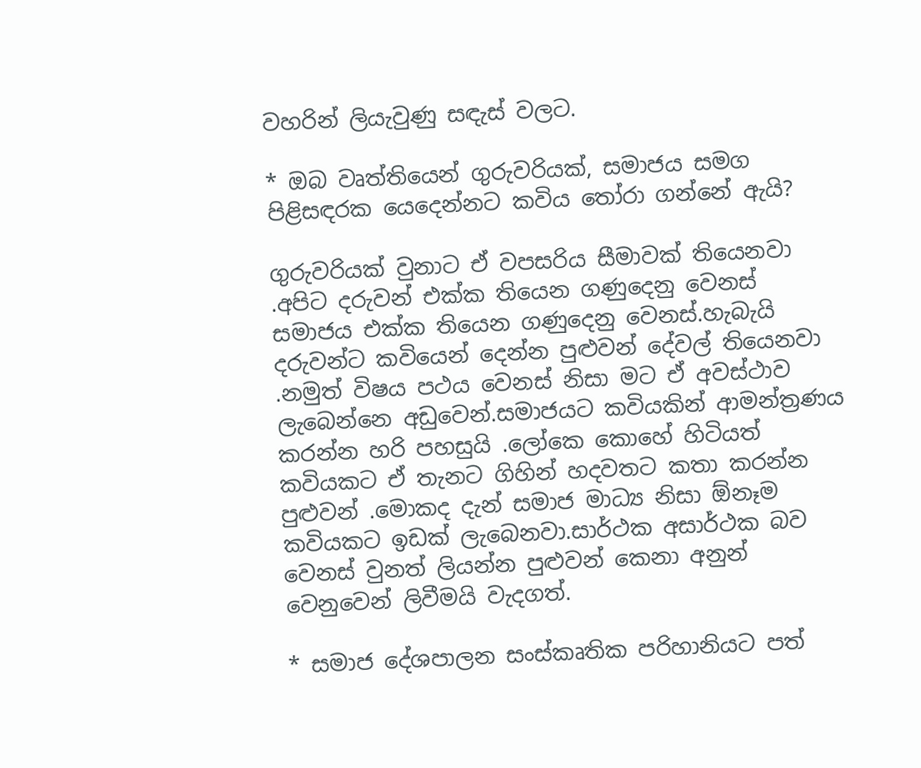වහරින් ලියැවුණු සඳැස් වලට.

* ඔබ වෘත්තියෙන් ගුරුවරියක්, සමාජය සමග පිළිසඳරක යෙදෙන්නට කවිය තෝරා ගන්නේ ඇයි?

ගුරුවරියක් වුනාට ඒ වපසරිය සීමාවක් තියෙනවා .අපිට දරුවන් එක්ක තියෙන ගණුදෙනු වෙනස් සමාජය එක්ක තියෙන ගණුදෙනු වෙනස්.හැබැයි දරුවන්ට කවියෙන් දෙන්න පුළුවන් දේවල් තියෙනවා .නමුත් විෂය පථය වෙනස් නිසා මට ඒ අවස්ථාව ලැබෙන්නෙ අඩුවෙන්.සමාජයට කවියකින් ආමන්ත්‍රණය කරන්න හරි පහසුයි .ලෝකෙ කොහේ හිටියත් කවියකට ඒ තැනට ගිහින් හදවතට කතා කරන්න පුළුවන් .මොකද දැන් සමාජ මාධ්‍ය නිසා ඕනෑම කවියකට ඉඩක් ලැබෙනවා.සාර්ථක අසාර්ථක බව වෙනස් වුනත් ලියන්න පුළුවන් කෙනා අනුන් වෙනුවෙන් ලිවීමයි වැදගත්.

* සමාජ දේශපාලන සංස්කෘතික පරිහානියට පත්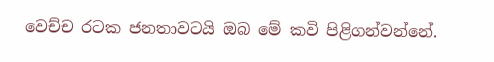වෙච්ච රටක ජනතාවටයි ඔබ මේ කවි පිළිගන්වන්නේ.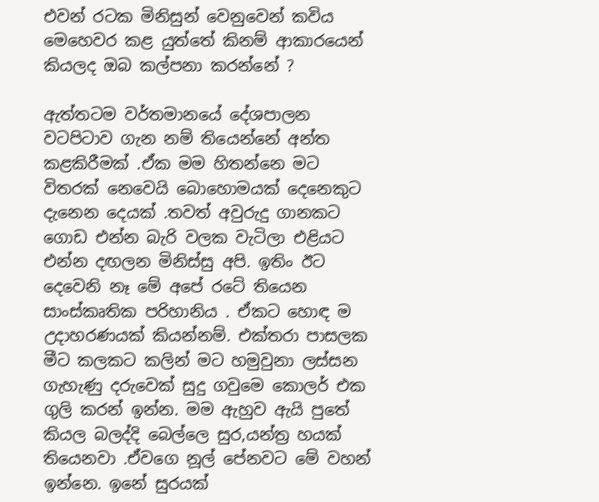එවන් රටක මිනිසුන් වෙනුවෙන් කවිය මෙහෙවර කළ යුත්තේ කිනම් ආකාරයෙන් කියලද ඔබ කල්පනා කරන්නේ ?

ඇත්තටම වර්තමානයේ දේශපාලන වටපිටාව ගැන නම් තියෙන්නේ අන්ත කළකිරීමක් .ඒක මම හිතන්නෙ මට විතරක් නෙවෙයි බොහොමයක් දෙනෙකුට දැනෙන දෙයක් .තවත් අවුරුදු ගානකට ගොඩ එන්න බැරි වලක වැටිලා එළියට එන්න දඟලන මිනිස්සු අපි. ඉතිං ඊට දෙවෙනි නෑ මේ අපේ රටේ තියෙන සාංස්කෘතික පරිහානිය . ඒකට හොඳ ම උදාහරණයක් කියන්නම්. එක්තරා පාසලක මීට කලකට කලින් මට හමුවුනා ලස්සන ගැහැණු දරුවෙක් සුදු ගවුමෙ කොලර් එක ගුලි කරන් ඉන්න. මම ඇහුව ඇයි පුතේ කියල බලද්දි බෙල්ලෙ සුර,යන්ත්‍ර හයක් තියෙනවා .ඒවගෙ නූල් පේනවට මේ වහන් ඉන්නෙ. ඉනේ සුරයක්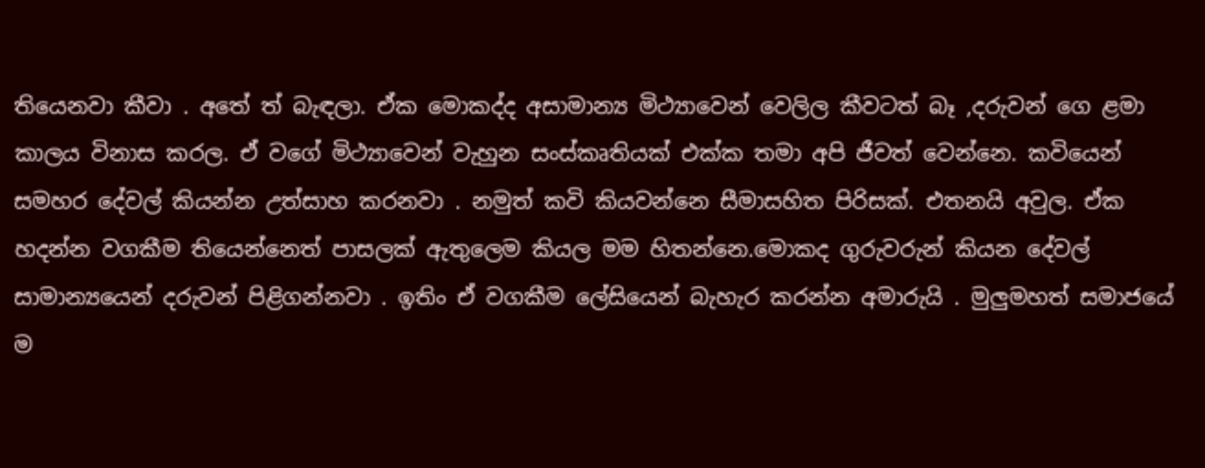තියෙනවා කීවා . අතේ ත් බැඳලා. ඒක මොකද්ද අසාමාන්‍ය මිථ්‍යාවෙන් වෙලිල කීවටත් බෑ ,දරුවන් ගෙ ළමා කාලය විනාස කරල. ඒ වගේ මිථ්‍යාවෙන් වැහුන සංස්කෘතියක් එක්ක තමා අපි ජීවත් වෙන්නෙ. කවියෙන් සමහර දේවල් කියන්න උත්සාහ කරනවා . නමුත් කවි කියවන්නෙ සීමාසහිත පිරිසක්. එතනයි අවුල. ඒක හදන්න වගකීම තියෙන්නෙත් පාසලක් ඇතුලෙම කියල මම හිතන්නෙ.මොකද ගුරුවරුන් කියන දේවල් සාමාන්‍යයෙන් දරුවන් පිළිගන්නවා . ඉතිං ඒ වගකීම ලේසියෙන් බැහැර කරන්න අමාරුයි . මුලුමහත් සමාජයේ ම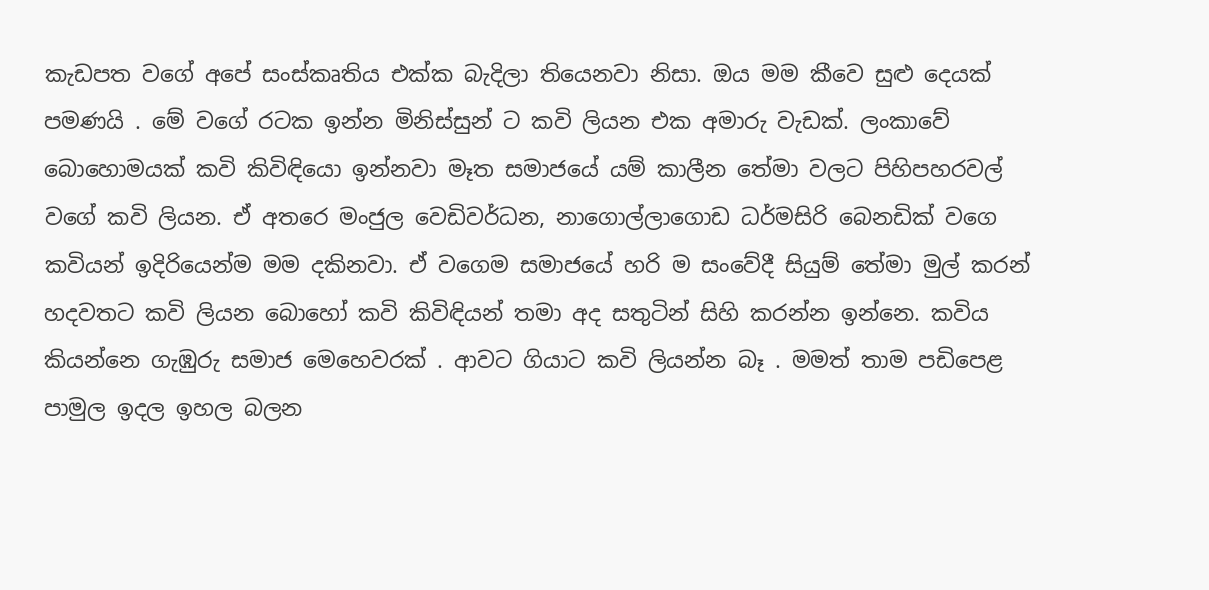කැඩපත වගේ අපේ සංස්කෘතිය එක්ක බැදිලා තියෙනවා නිසා. ඔය මම කීවෙ සුළු දෙයක් පමණයි . මේ වගේ රටක ඉන්න මිනිස්සුන් ට කවි ලියන එක අමාරු වැඩක්. ලංකාවේ බොහොමයක් කවි කිවිඳියො ඉන්නවා මෑත සමාජයේ යම් කාලීන තේමා වලට පිහිපහරවල් වගේ කවි ලියන. ඒ අතරෙ මංජුල වෙඩිවර්ධන, නාගොල්ලාගොඩ ධර්මසිරි බෙනඩික් වගෙ කවියන් ඉදිරියෙන්ම මම දකිනවා. ඒ වගෙම සමාජයේ හරි ම සංවේදී සියුම් තේමා මුල් කරන් හදවතට කවි ලියන බොහෝ කවි කිවිඳියන් තමා අද සතුටින් සිහි කරන්න ඉන්නෙ. කවිය කියන්නෙ ගැඹුරු සමාජ මෙහෙවරක් . ආවට ගියාට කවි ලියන්න බෑ . මමත් තාම පඩිපෙළ පාමුල ඉදල ඉහල බලන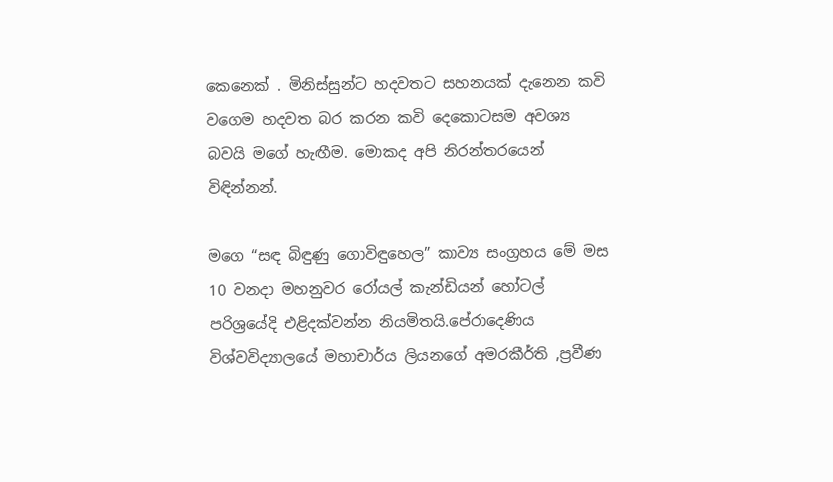කෙනෙක් . මිනිස්සුන්ට හදවතට සහනයක් දැනෙන කවි වගෙම හදවත බර කරන කවි දෙකොටසම අවශ්‍ය බවයි මගේ හැඟීම. මොකද අපි නිරන්තරයෙන් විඳින්නන්.

මගෙ “සඳ බිඳුණු ගොවිඳුහෙල” කාව්‍ය සංග්‍රහය මේ මස 10 වනදා මහනුවර රෝයල් කැන්ඩියන් හෝටල් පරිශ්‍රයේදි එළිදක්වන්න නියමිතයි.පේරාදෙණිය විශ්වවිද්‍යාලයේ මහාචාර්ය ලියනගේ අමරකීර්ති ,ප්‍රවීණ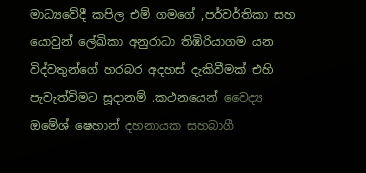මාධ්‍යවේදී කපිල එම් ගමගේ ,පර්වර්තිකා සහ යොවුන් ලේඛිකා අනුරාධා තිඹිරියාගම යන විද්වතුන්ගේ හරබර අදහස් දැකිවීමක් එහි පැවැත්විමට සූදානම් .කථනයෙන් වෛද්‍ය ඔමේශ් ෂෙහාන් දහනායක සහබාගී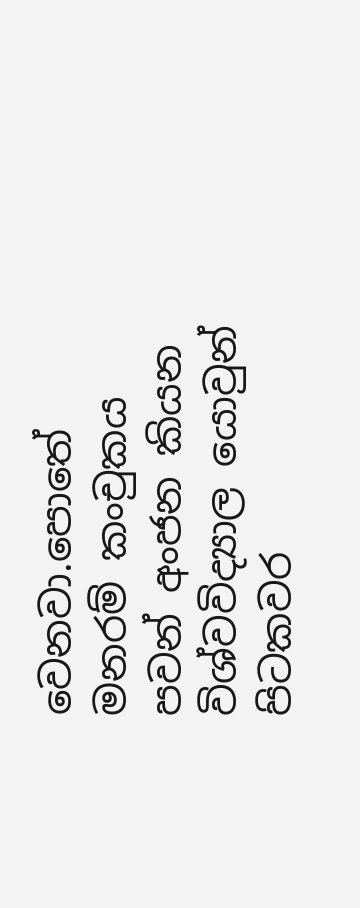වෙනවා.පොතේ මනරම් කංචුකය පවන් අංජන කියන විශ්වවිද්‍යාල යොවුන් පිටකවර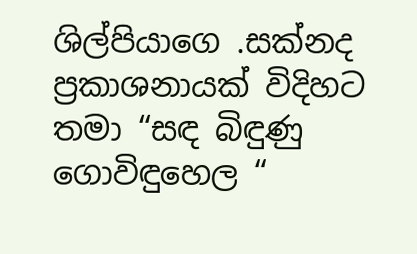ශිල්පියාගෙ .සක්නද ප්‍රකාශනායක් විදිහට තමා “සඳ බිඳුණු ගොවිඳුහෙල “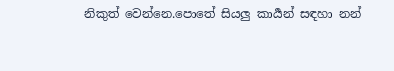නිකුත් වෙන්නෙ.පොතේ සියලු කාර්‍යන් සඳහා නන්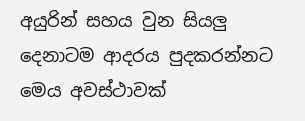අයුරින් සහය වුන සියලු දෙනාටම ආදරය පුදකරන්නට මෙය අවස්ථාවක්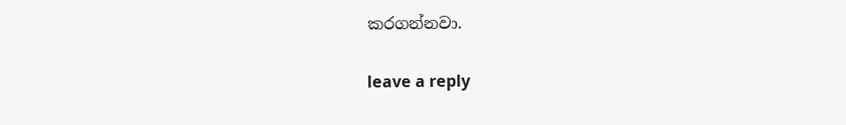කරගන්නවා.

leave a reply